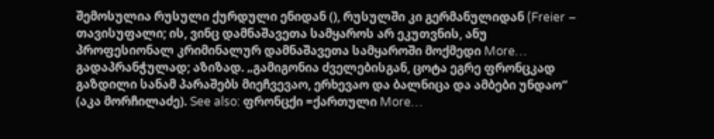შემოსულია რუსული ქურდული ენიდან (), რუსულში კი გერმანულიდან (Freier – თავისუფალი; ის, ვინც დამნაშავეთა სამყაროს არ ეკუთვნის, ანუ პროფესიონალ კრიმინალურ დამნაშავეთა სამყაროში მოქმედი More…
გადაპრანჭულად; აზიზად. „გამიგონია ძველებისგან, ცოტა ეგრე ფრონცკად გაზდილი სანამ პარაშებს მიეჩვევაო, ერხევაო და ბალნიცა და ამბები უნდაო“ (აკა მორჩილაძე). See also: ფრონცქი =ქართული More…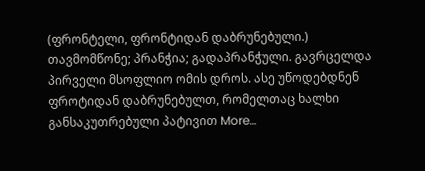(ფრონტელი, ფრონტიდან დაბრუნებული.) თავმომწონე; პრანჭია; გადაპრანჭული. გავრცელდა პირველი მსოფლიო ომის დროს. ასე უწოდებდნენ ფროტიდან დაბრუნებულთ, რომელთაც ხალხი განსაკუთრებული პატივით More…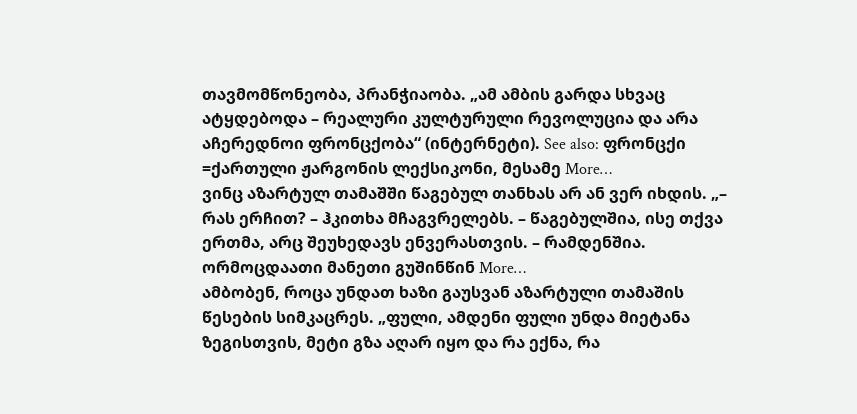თავმომწონეობა, პრანჭიაობა. „ამ ამბის გარდა სხვაც ატყდებოდა – რეალური კულტურული რევოლუცია და არა აჩერედნოი ფრონცქობა“ (ინტერნეტი). See also: ფრონცქი =ქართული ჟარგონის ლექსიკონი, მესამე More…
ვინც აზარტულ თამაშში წაგებულ თანხას არ ან ვერ იხდის. „– რას ერჩით? – ჰკითხა მჩაგვრელებს. – წაგებულშია, ისე თქვა ერთმა, არც შეუხედავს ენვერასთვის. – რამდენშია. ორმოცდაათი მანეთი გუშინწინ More…
ამბობენ, როცა უნდათ ხაზი გაუსვან აზარტული თამაშის წესების სიმკაცრეს. „ფული, ამდენი ფული უნდა მიეტანა ზეგისთვის, მეტი გზა აღარ იყო და რა ექნა, რა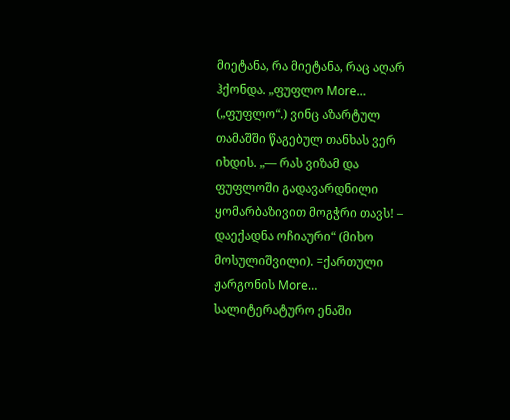მიეტანა, რა მიეტანა, რაც აღარ ჰქონდა. „ფუფლო More…
(„ფუფლო“.) ვინც აზარტულ თამაშში წაგებულ თანხას ვერ იხდის. „— რას ვიზამ და ფუფლოში გადავარდნილი ყომარბაზივით მოგჭრი თავს! – დაექადნა ოჩიაური“ (მიხო მოსულიშვილი). =ქართული ჟარგონის More…
სალიტერატურო ენაში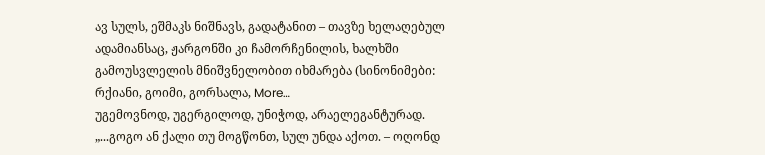ავ სულს, ეშმაკს ნიშნავს, გადატანით – თავზე ხელაღებულ ადამიანსაც, ჟარგონში კი ჩამორჩენილის, ხალხში გამოუსვლელის მნიშვნელობით იხმარება (სინონიმები: რქიანი, გოიმი, გორსალა, More…
უგემოვნოდ, უგერგილოდ, უნიჭოდ, არაელეგანტურად. „...გოგო ან ქალი თუ მოგწონთ, სულ უნდა აქოთ. – ოღონდ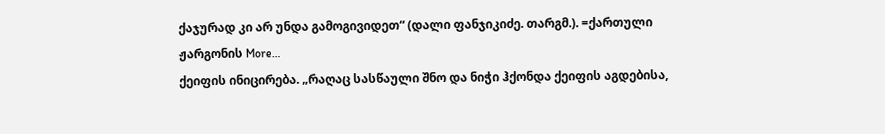ქაჯურად კი არ უნდა გამოგივიდეთ“ (დალი ფანჯიკიძე. თარგმ.). =ქართული ჟარგონის More…
ქეიფის ინიცირება. „რაღაც სასწაული შნო და ნიჭი ჰქონდა ქეიფის აგდებისა,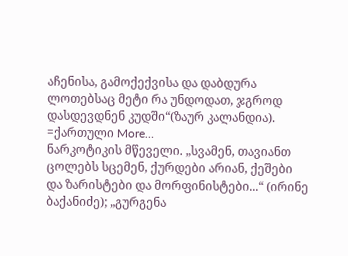აჩენისა, გამოქექვისა და დაბდურა ლოთებსაც მეტი რა უნდოდათ, ჯგროდ დასდევდნენ კუდში“(ზაურ კალანდია). =ქართული More…
ნარკოტიკის მწეველი. „სვამენ, თავიანთ ცოლებს სცემენ, ქურდები არიან, ქეშები და ზარისტები და მორფინისტები...“ (ირინე ბაქანიძე); „გურგენა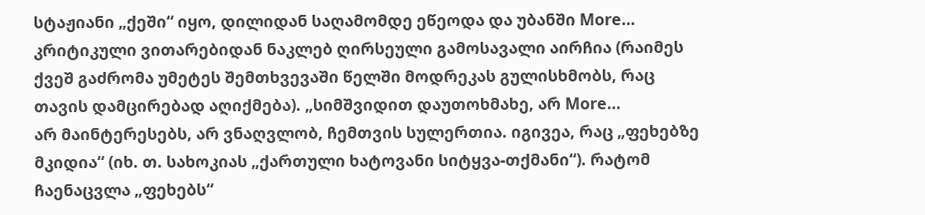სტაჟიანი „ქეში“ იყო, დილიდან საღამომდე ეწეოდა და უბანში More…
კრიტიკული ვითარებიდან ნაკლებ ღირსეული გამოსავალი აირჩია (რაიმეს ქვეშ გაძრომა უმეტეს შემთხვევაში წელში მოდრეკას გულისხმობს, რაც თავის დამცირებად აღიქმება). „სიმშვიდით დაუთოხმახე, არ More…
არ მაინტერესებს, არ ვნაღვლობ, ჩემთვის სულერთია. იგივეა, რაც „ფეხებზე მკიდია“ (იხ. თ. სახოკიას „ქართული ხატოვანი სიტყვა-თქმანი“). რატომ ჩაენაცვლა „ფეხებს“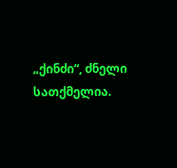„ქინძი“, ძნელი სათქმელია.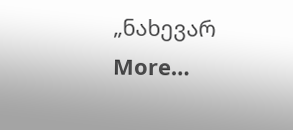„ნახევარ More…